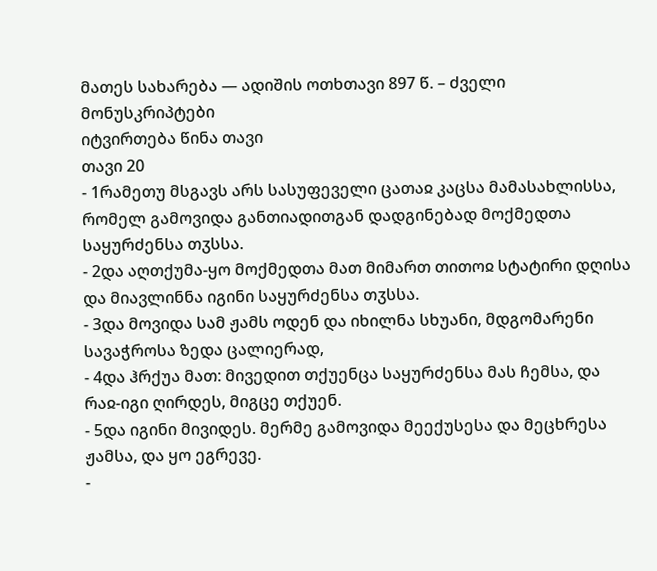მათეს სახარება — ადიშის ოთხთავი 897 წ. – ძველი მონუსკრიპტები
იტვირთება წინა თავი
თავი 20
- 1რამეთუ მსგავს არს სასუფეველი ცათაჲ კაცსა მამასახლისსა, რომელ გამოვიდა განთიადითგან დადგინებად მოქმედთა საყურძენსა თჳსსა.
- 2და აღთქუმა-ყო მოქმედთა მათ მიმართ თითოჲ სტატირი დღისა და მიავლინნა იგინი საყურძენსა თჳსსა.
- 3და მოვიდა სამ ჟამს ოდენ და იხილნა სხუანი, მდგომარენი სავაჭროსა ზედა ცალიერად,
- 4და ჰრქუა მათ: მივედით თქუენცა საყურძენსა მას ჩემსა, და რაჲ-იგი ღირდეს, მიგცე თქუენ.
- 5და იგინი მივიდეს. მერმე გამოვიდა მეექუსესა და მეცხრესა ჟამსა, და ყო ეგრევე.
-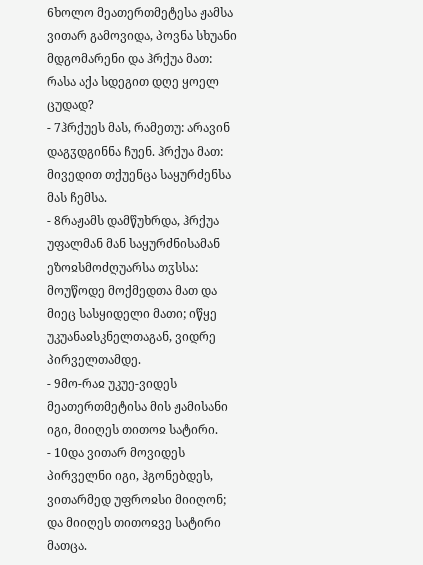6ხოლო მეათერთმეტესა ჟამსა ვითარ გამოვიდა, პოვნა სხუანი მდგომარენი და ჰრქუა მათ: რასა აქა სდეგით დღე ყოელ ცუდად?
- 7ჰრქუეს მას, რამეთუ: არავინ დაგჳდგინნა ჩუენ. ჰრქუა მათ: მივედით თქუენცა საყურძენსა მას ჩემსა.
- 8რაჟამს დამწუხრდა, ჰრქუა უფალმან მან საყურძნისამან ეზოჲსმოძღუარსა თჳსსა: მოუწოდე მოქმედთა მათ და მიეც სასყიდელი მათი; იწყე უკუანაჲსკნელთაგან, ვიდრე პირველთამდე.
- 9მო-რაჲ უკუე-ვიდეს მეათერთმეტისა მის ჟამისანი იგი, მიიღეს თითოჲ სატირი.
- 10და ვითარ მოვიდეს პირველნი იგი, ჰგონებდეს, ვითარმედ უფროჲსი მიიღონ; და მიიღეს თითოჲვე სატირი მათცა.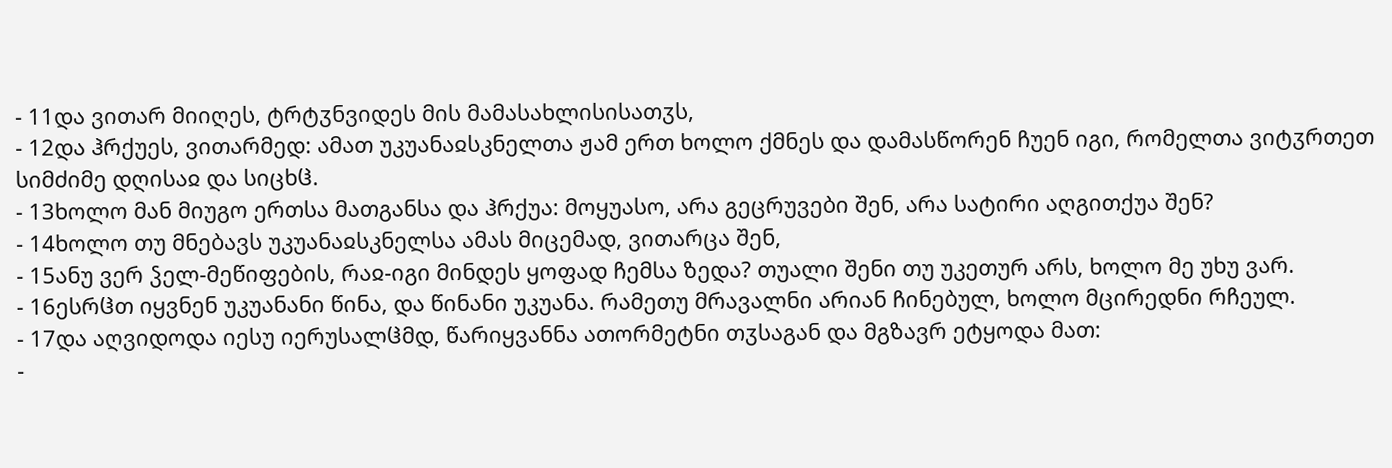- 11და ვითარ მიიღეს, ტრტჳნვიდეს მის მამასახლისისათჳს,
- 12და ჰრქუეს, ვითარმედ: ამათ უკუანაჲსკნელთა ჟამ ერთ ხოლო ქმნეს და დამასწორენ ჩუენ იგი, რომელთა ვიტჳრთეთ სიმძიმე დღისაჲ და სიცხჱ.
- 13ხოლო მან მიუგო ერთსა მათგანსა და ჰრქუა: მოყუასო, არა გეცრუვები შენ, არა სატირი აღგითქუა შენ?
- 14ხოლო თუ მნებავს უკუანაჲსკნელსა ამას მიცემად, ვითარცა შენ,
- 15ანუ ვერ ჴელ-მეწიფების, რაჲ-იგი მინდეს ყოფად ჩემსა ზედა? თუალი შენი თუ უკეთურ არს, ხოლო მე უხუ ვარ.
- 16ესრჱთ იყვნენ უკუანანი წინა, და წინანი უკუანა. რამეთუ მრავალნი არიან ჩინებულ, ხოლო მცირედნი რჩეულ.
- 17და აღვიდოდა იესუ იერუსალჱმდ, წარიყვანნა ათორმეტნი თჳსაგან და მგზავრ ეტყოდა მათ:
-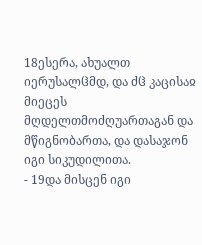18ესერა, ახუალთ იერუსალჱმდ, და ძჱ კაცისაჲ მიეცეს მღდელთმოძღუართაგან და მწიგნობართა, და დასაჯონ იგი სიკუდილითა.
- 19და მისცენ იგი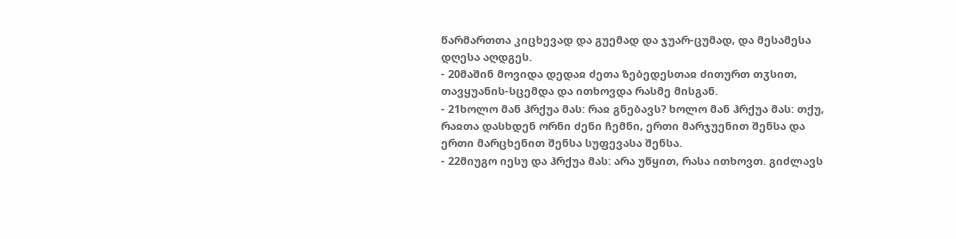წარმართთა კიცხევად და გუემად და ჯუარ-ცუმად, და მესამესა დღესა აღდგეს.
- 20მაშინ მოვიდა დედაჲ ძეთა ზებედესთაჲ ძითურთ თჳსით, თავყუანის-სცემდა და ითხოვდა რასმე მისგან.
- 21ხოლო მან ჰრქუა მას: რაჲ გნებავს? ხოლო მან ჰრქუა მას: თქუ, რაჲთა დასხდენ ორნი ძენი ჩემნი, ერთი მარჯუენით შენსა და ერთი მარცხენით შენსა სუფევასა შენსა.
- 22მიუგო იესუ და ჰრქუა მას: არა უწყით, რასა ითხოვთ. გიძლავს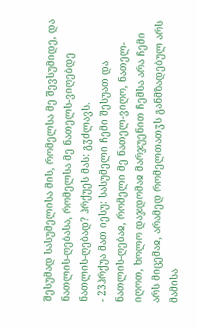შესუმად სასუმელისა მის, რომელსა მე შევსუმიდე, და ნათლის-ღებასა, რომელსა მე ნათელს-ვიღებდე ნათლის-ღებად? ჰრქუეს მას: გჳძლავს.
- 23ჰრქუა მათ იესუ: სასუმელი ჩემი შესუათ და ნათლის-ღებაჲ, რომელი მე ნათელ-ვიღო, ნათელ-იღოთ, ხოლო დაჯდომაჲ მარჯუენით ჩემსა არა ჩემი არს მიცემაჲ, არამედ რომელთათჳს განმზადებულ არს მამისა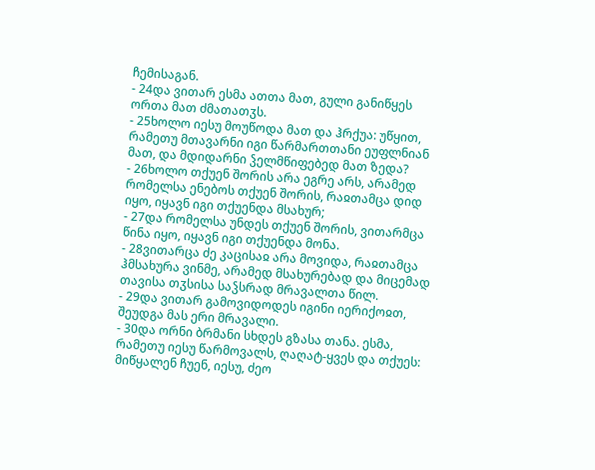ჩემისაგან.
- 24და ვითარ ესმა ათთა მათ, გული განიწყეს ორთა მათ ძმათათჳს.
- 25ხოლო იესუ მოუწოდა მათ და ჰრქუა: უწყით, რამეთუ მთავარნი იგი წარმართთანი ეუფლნიან მათ, და მდიდარნი ჴელმწიფებედ მათ ზედა?
- 26ხოლო თქუენ შორის არა ეგრე არს, არამედ რომელსა ენებოს თქუენ შორის, რაჲთამცა დიდ იყო, იყავნ იგი თქუენდა მსახურ;
- 27და რომელსა უნდეს თქუენ შორის, ვითარმცა წინა იყო, იყავნ იგი თქუენდა მონა.
- 28ვითარცა ძე კაცისაჲ არა მოვიდა, რაჲთამცა ჰმსახურა ვინმე, არამედ მსახურებად და მიცემად თავისა თჳსისა საჴსრად მრავალთა წილ.
- 29და ვითარ გამოვიდოდეს იგინი იერიქოჲთ, შეუდგა მას ერი მრავალი.
- 30და ორნი ბრმანი სხდეს გზასა თანა. ესმა, რამეთუ იესუ წარმოვალს, ღაღატ-ყვეს და თქუეს: მიწყალენ ჩუენ, იესუ, ძეო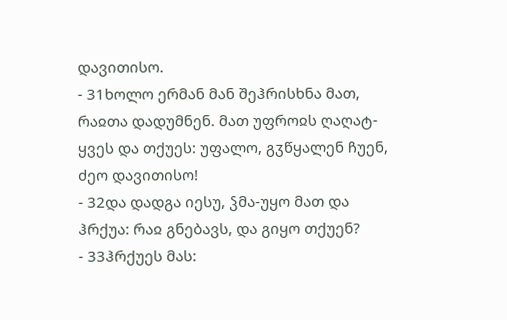დავითისო.
- 31ხოლო ერმან მან შეჰრისხნა მათ, რაჲთა დადუმნენ. მათ უფროჲს ღაღატ-ყვეს და თქუეს: უფალო, გჳწყალენ ჩუენ, ძეო დავითისო!
- 32და დადგა იესუ, ჴმა-უყო მათ და ჰრქუა: რაჲ გნებავს, და გიყო თქუენ?
- 33ჰრქუეს მას: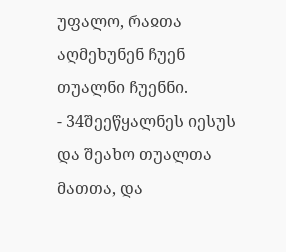უფალო, რაჲთა აღმეხუნენ ჩუენ თუალნი ჩუენნი.
- 34შეეწყალნეს იესუს და შეახო თუალთა მათთა, და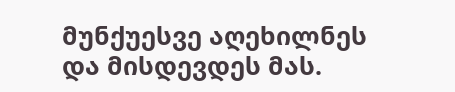მუნქუესვე აღეხილნეს და მისდევდეს მას.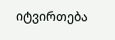იტვირთება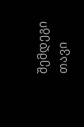შემდეგი თავი